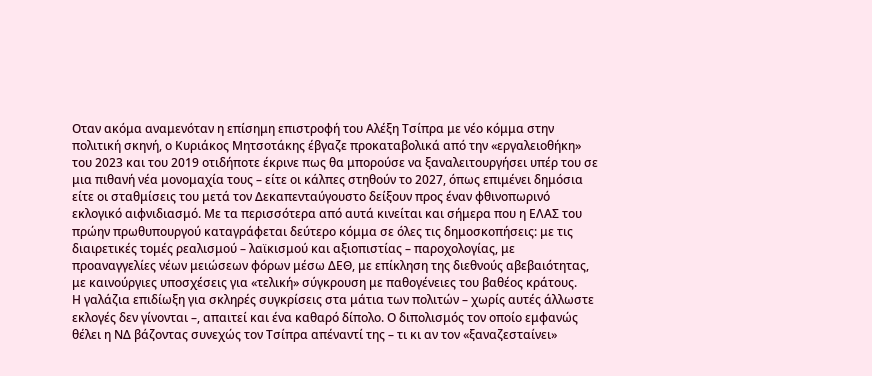Οταν ακόμα αναμενόταν η επίσημη επιστροφή του Αλέξη Τσίπρα με νέο κόμμα στην πολιτική σκηνή, ο Κυριάκος Μητσοτάκης έβγαζε προκαταβολικά από την «εργαλειοθήκη» του 2023 και του 2019 οτιδήποτε έκρινε πως θα μπορούσε να ξαναλειτουργήσει υπέρ του σε μια πιθανή νέα μονομαχία τους – είτε οι κάλπες στηθούν το 2027, όπως επιμένει δημόσια είτε οι σταθμίσεις του μετά τον Δεκαπενταύγουστο δείξουν προς έναν φθινοπωρινό εκλογικό αιφνιδιασμό. Με τα περισσότερα από αυτά κινείται και σήμερα που η ΕΛΑΣ του πρώην πρωθυπουργού καταγράφεται δεύτερο κόμμα σε όλες τις δημοσκοπήσεις: με τις διαιρετικές τομές ρεαλισμού – λαϊκισμού και αξιοπιστίας – παροχολογίας, με προαναγγελίες νέων μειώσεων φόρων μέσω ΔΕΘ, με επίκληση της διεθνούς αβεβαιότητας, με καινούργιες υποσχέσεις για «τελική» σύγκρουση με παθογένειες του βαθέος κράτους.
Η γαλάζια επιδίωξη για σκληρές συγκρίσεις στα μάτια των πολιτών – χωρίς αυτές άλλωστε εκλογές δεν γίνονται –, απαιτεί και ένα καθαρό δίπολο. Ο διπολισμός τον οποίο εμφανώς θέλει η ΝΔ βάζοντας συνεχώς τον Τσίπρα απέναντί της – τι κι αν τον «ξαναζεσταίνει»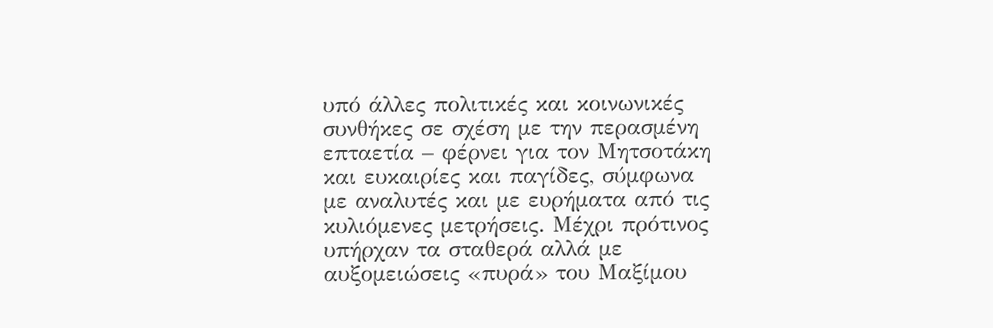υπό άλλες πολιτικές και κοινωνικές συνθήκες σε σχέση με την περασμένη επταετία – φέρνει για τον Μητσοτάκη και ευκαιρίες και παγίδες, σύμφωνα με αναλυτές και με ευρήματα από τις κυλιόμενες μετρήσεις. Μέχρι πρότινος υπήρχαν τα σταθερά αλλά με αυξομειώσεις «πυρά» του Μαξίμου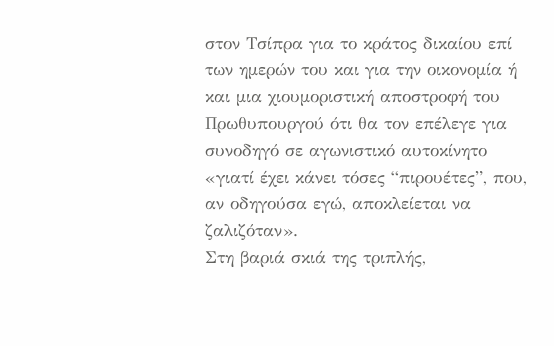στον Τσίπρα για το κράτος δικαίου επί των ημερών του και για την οικονομία ή και μια χιουμοριστική αποστροφή του Πρωθυπουργού ότι θα τον επέλεγε για συνοδηγό σε αγωνιστικό αυτοκίνητο «γιατί έχει κάνει τόσες “πιρουέτες”, που, αν οδηγούσα εγώ, αποκλείεται να ζαλιζόταν».
Στη βαριά σκιά της τριπλής,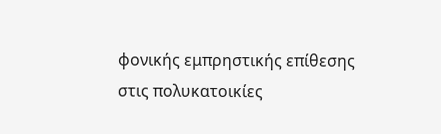φονικής εμπρηστικής επίθεσης στις πολυκατοικίες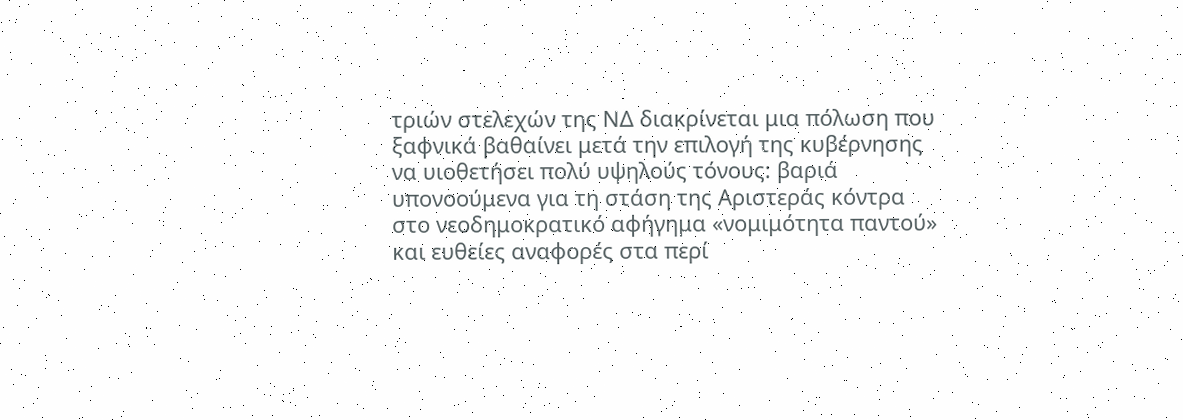τριών στελεχών της ΝΔ διακρίνεται μια πόλωση που ξαφνικά βαθαίνει μετά την επιλογή της κυβέρνησης να υιοθετήσει πολύ υψηλούς τόνους: βαριά υπονοούμενα για τη στάση της Αριστεράς κόντρα στο νεοδημοκρατικό αφήγημα «νομιμότητα παντού» και ευθείες αναφορές στα περί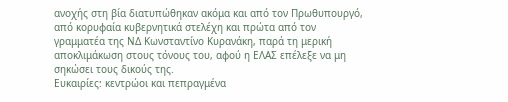ανοχής στη βία διατυπώθηκαν ακόμα και από τον Πρωθυπουργό, από κορυφαία κυβερνητικά στελέχη και πρώτα από τον γραμματέα της ΝΔ Κωνσταντίνο Κυρανάκη, παρά τη μερική αποκλιμάκωση στους τόνους του, αφού η ΕΛΑΣ επέλεξε να μη σηκώσει τους δικούς της.
Ευκαιρίες: κεντρώοι και πεπραγμένα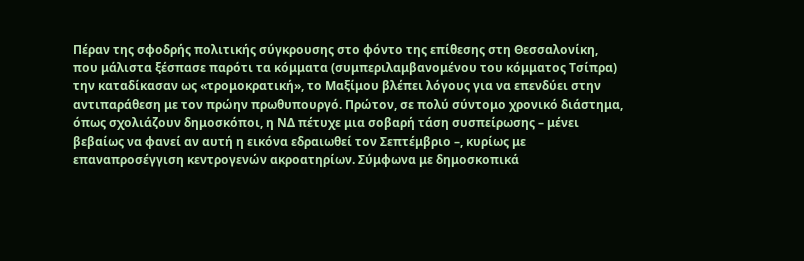Πέραν της σφοδρής πολιτικής σύγκρουσης στο φόντο της επίθεσης στη Θεσσαλονίκη, που μάλιστα ξέσπασε παρότι τα κόμματα (συμπεριλαμβανομένου του κόμματος Τσίπρα) την καταδίκασαν ως «τρομοκρατική», το Μαξίμου βλέπει λόγους για να επενδύει στην αντιπαράθεση με τον πρώην πρωθυπουργό. Πρώτον, σε πολύ σύντομο χρονικό διάστημα, όπως σχολιάζουν δημοσκόποι, η ΝΔ πέτυχε μια σοβαρή τάση συσπείρωσης – μένει βεβαίως να φανεί αν αυτή η εικόνα εδραιωθεί τον Σεπτέμβριο –, κυρίως με επαναπροσέγγιση κεντρογενών ακροατηρίων. Σύμφωνα με δημοσκοπικά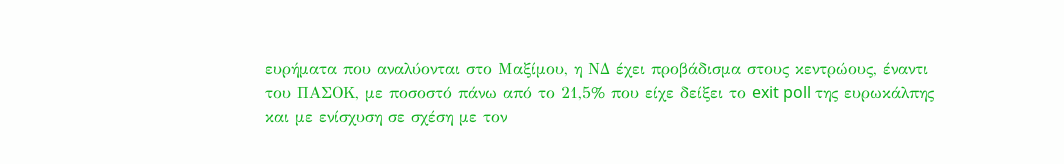ευρήματα που αναλύονται στο Μαξίμου, η ΝΔ έχει προβάδισμα στους κεντρώους, έναντι του ΠΑΣΟΚ, με ποσοστό πάνω από το 21,5% που είχε δείξει το exit poll της ευρωκάλπης και με ενίσχυση σε σχέση με τον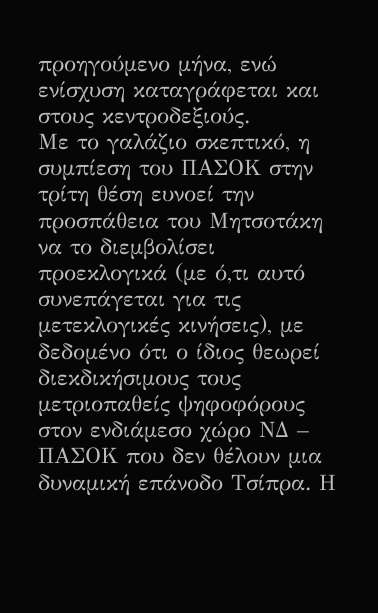προηγούμενο μήνα, ενώ ενίσχυση καταγράφεται και στους κεντροδεξιούς.
Με το γαλάζιο σκεπτικό, η συμπίεση του ΠΑΣΟΚ στην τρίτη θέση ευνοεί την προσπάθεια του Μητσοτάκη να το διεμβολίσει προεκλογικά (με ό,τι αυτό συνεπάγεται για τις μετεκλογικές κινήσεις), με δεδομένο ότι ο ίδιος θεωρεί διεκδικήσιμους τους μετριοπαθείς ψηφοφόρους στον ενδιάμεσο χώρο ΝΔ – ΠΑΣΟΚ που δεν θέλουν μια δυναμική επάνοδο Τσίπρα. Η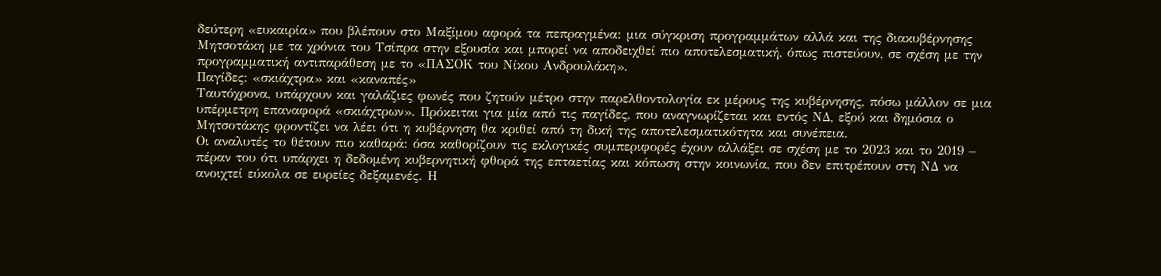δεύτερη «ευκαιρία» που βλέπουν στο Μαξίμου αφορά τα πεπραγμένα: μια σύγκριση προγραμμάτων αλλά και της διακυβέρνησης Μητσοτάκη με τα χρόνια του Τσίπρα στην εξουσία και μπορεί να αποδειχθεί πιο αποτελεσματική, όπως πιστεύουν, σε σχέση με την προγραμματική αντιπαράθεση με το «ΠΑΣΟΚ του Νίκου Ανδρουλάκη».
Παγίδες: «σκιάχτρα» και «καναπές»
Ταυτόχρονα, υπάρχουν και γαλάζιες φωνές που ζητούν μέτρο στην παρελθοντολογία εκ μέρους της κυβέρνησης, πόσω μάλλον σε μια υπέρμετρη επαναφορά «σκιάχτρων». Πρόκειται για μία από τις παγίδες, που αναγνωρίζεται και εντός ΝΔ, εξού και δημόσια ο Μητσοτάκης φροντίζει να λέει ότι η κυβέρνηση θα κριθεί από τη δική της αποτελεσματικότητα και συνέπεια.
Οι αναλυτές το θέτουν πιο καθαρά: όσα καθορίζουν τις εκλογικές συμπεριφορές έχουν αλλάξει σε σχέση με το 2023 και το 2019 – πέραν του ότι υπάρχει η δεδομένη κυβερνητική φθορά της επταετίας και κόπωση στην κοινωνία, που δεν επιτρέπουν στη ΝΔ να ανοιχτεί εύκολα σε ευρείες δεξαμενές. Η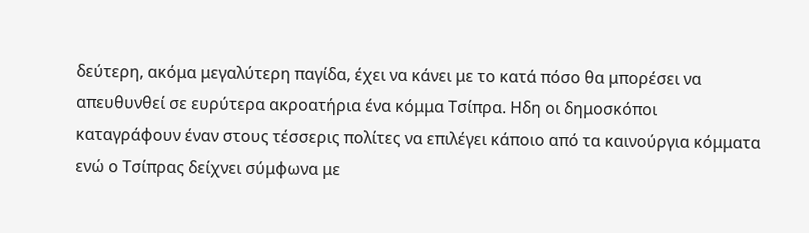δεύτερη, ακόμα μεγαλύτερη παγίδα, έχει να κάνει με το κατά πόσο θα μπορέσει να απευθυνθεί σε ευρύτερα ακροατήρια ένα κόμμα Τσίπρα. Ηδη οι δημοσκόποι καταγράφουν έναν στους τέσσερις πολίτες να επιλέγει κάποιο από τα καινούργια κόμματα ενώ ο Τσίπρας δείχνει σύμφωνα με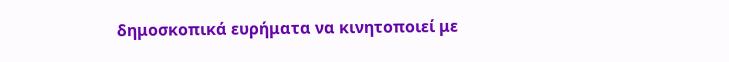δημοσκοπικά ευρήματα να κινητοποιεί με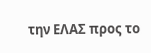την ΕΛΑΣ προς το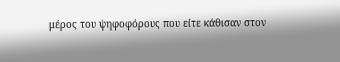μέρος του ψηφοφόρους που είτε κάθισαν στον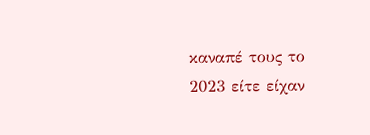καναπέ τους το 2023 είτε είχαν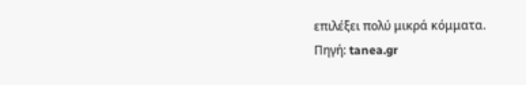επιλέξει πολύ μικρά κόμματα.
Πηγή: tanea.gr